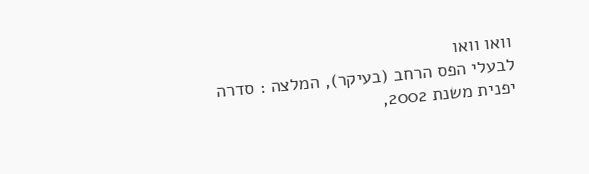וואו וואו
לבעלי הפס הרחב (בעיקר), המלצה : סדרה יפנית משנת 2002,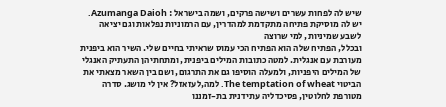שיש לה לפחות עשרים ושישה פרקים, ושמה בישראל : Azumanga Daioh. יש לה מוסיקת פתיחה מתקדמת למהדרין, עם הרמוניות נפלאות וגם יציאה לשבע שמיניות, למי שרוצה
ובכלל, הפתיח שלה הוא הפתיח הכי עמוס שראיתי בחיים שלי. השיר הוא ביפנית מעורבת עם אנגלית. למטה כתובות המילים ביפנית, ומתחתיהן התעתיק האנגלי של המילים היפניות, ולמעלה הוסיפו גם את התרגום, ושם בין השאר מצאתי את הביטוי The temptation of wheat. למה,לעזאזל? אין לי מושג. סדרה מטורפת לחלוטין, פסיכדליה עתידנית בת-זמננו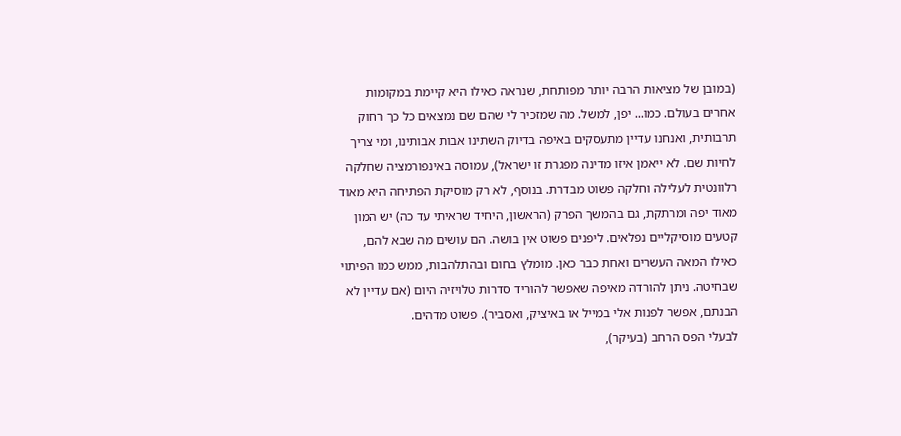(במובן של מציאות הרבה יותר מפותחת, שנראה כאילו היא קיימת במקומות אחרים בעולם. כמו... יפן, למשל. מה שמזכיר לי שהם שם נמצאים כל כך רחוק תרבותית, ואנחנו עדיין מתעסקים באיפה בדיוק השתינו אבות אבותינו, ומי צריך לחיות שם. לא ייאמן איזו מדינה מפגרת זו ישראל), עמוסה באינפורמציה שחלקה רלוונטית לעלילה וחלקה פשוט מבדרת. בנוסף, לא רק מוסיקת הפתיחה היא מאוד מאוד יפה ומרתקת, גם בהמשך הפרק (הראשון, היחיד שראיתי עד כה) יש המון קטעים מוסיקליים נפלאים. ליפנים פשוט אין בושה. הם עושים מה שבא להם, כאילו המאה העשרים ואחת כבר כאן. מומלץ בחום ובהתלהבות, ממש כמו הפיתוי שבחיטה. ניתן להורדה מאיפה שאפשר להוריד סדרות טלויזיה היום (אם עדיין לא הבנתם, אפשר לפנות אלי במייל או באיציק, ואסביר). פשוט מדהים.
לבעלי הפס הרחב (בעיקר),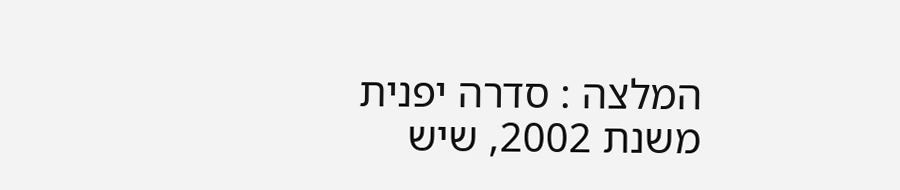המלצה : סדרה יפנית משנת 2002, שיש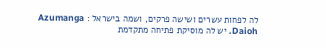לה לפחות עשרים ושישה פרקים, ושמה בישראל : Azumanga Daioh. יש לה מוסיקת פתיחה מתקדמת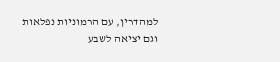למהדרין, עם הרמוניות נפלאות וגם יציאה לשבע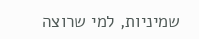שמיניות, למי שרוצה